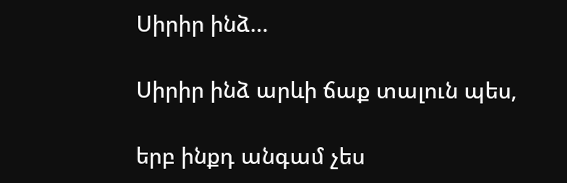Սիրիր ինձ...

Սիրիր ինձ արևի ճաք տալուն պես,

երբ ինքդ անգամ չես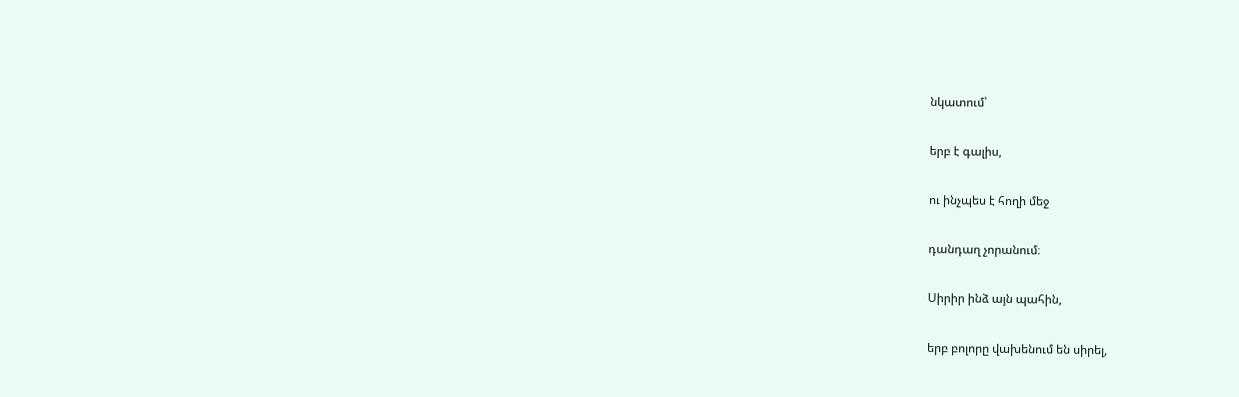նկատում՝

երբ է գալիս,

ու ինչպես է հողի մեջ

դանդաղ չորանում։

Սիրիր ինձ այն պահին,

երբ բոլորը վախենում են սիրել,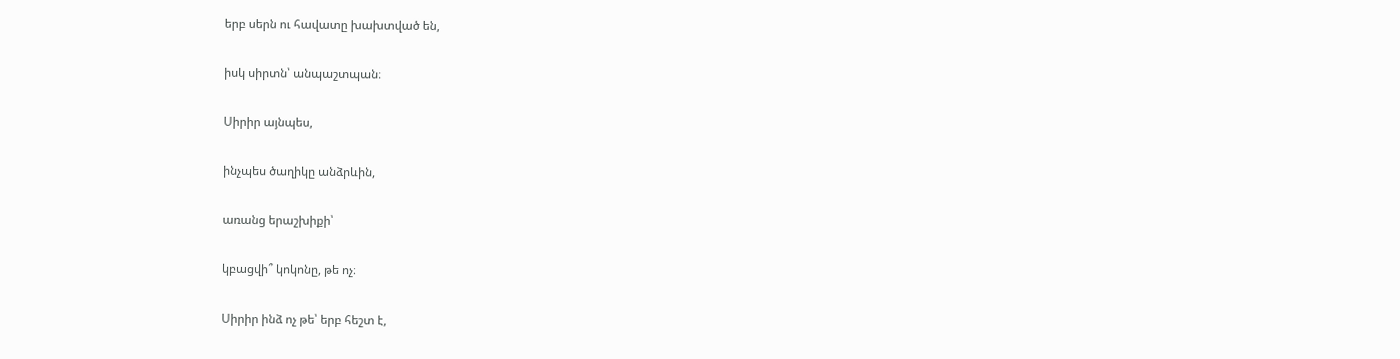երբ սերն ու հավատը խախտված են,

իսկ սիրտն՝ անպաշտպան։

Սիրիր այնպես,

ինչպես ծաղիկը անձրևին,

առանց երաշխիքի՝

կբացվի՞ կոկոնը, թե ոչ։

Սիրիր ինձ ոչ թե՝ երբ հեշտ է,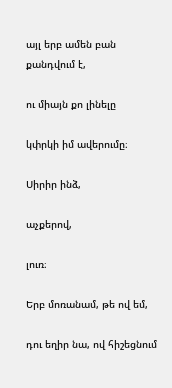այլ երբ ամեն բան քանդվում է,

ու միայն քո լինելը

կփրկի իմ ավերումը։

Սիրիր ինձ,

աչքերով,

լուռ։

Երբ մոռանամ, թե ով եմ,

դու եղիր նա, ով հիշեցնում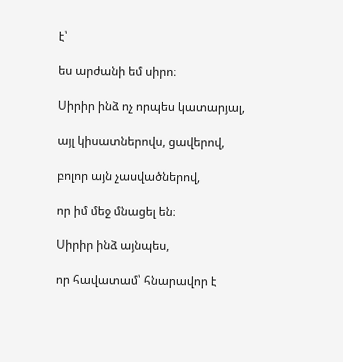է՝

ես արժանի եմ սիրո։

Սիրիր ինձ ոչ որպես կատարյալ,

այլ կիսատներովս, ցավերով,

բոլոր այն չասվածներով,

որ իմ մեջ մնացել են։

Սիրիր ինձ այնպես,

որ հավատամ՝ հնարավոր է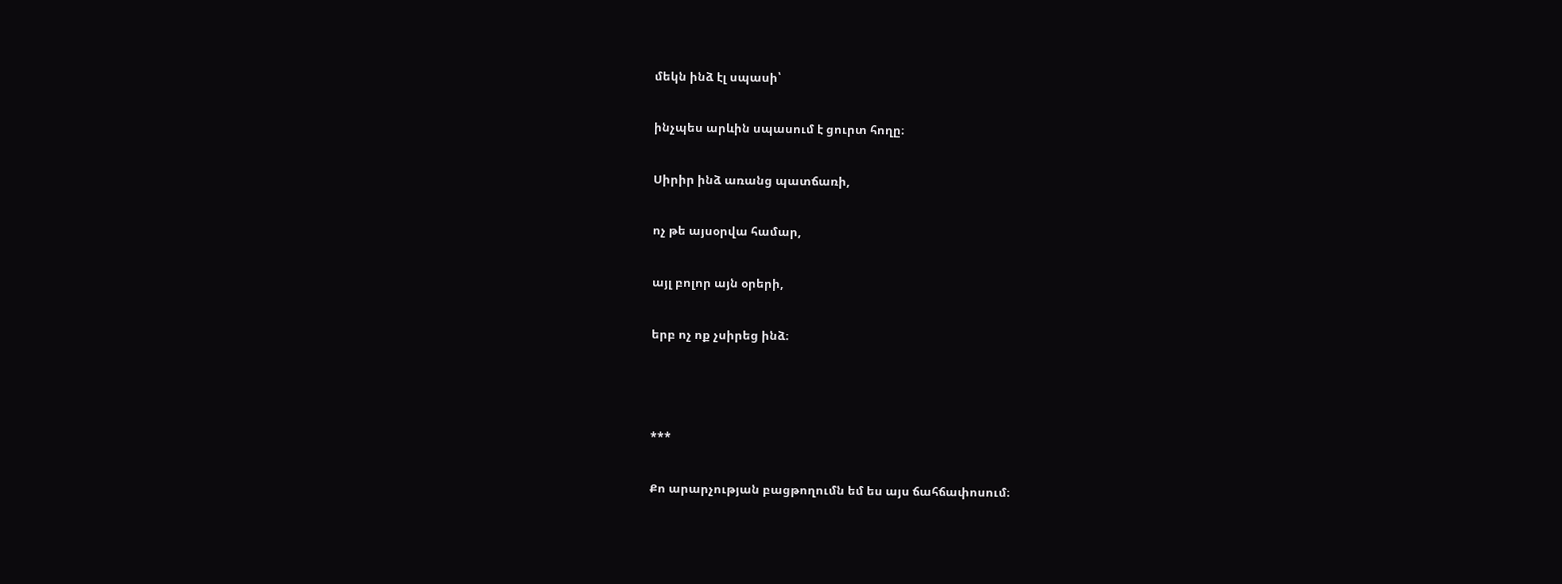մեկն ինձ էլ սպասի՝

ինչպես արևին սպասում է ցուրտ հողը։

Սիրիր ինձ առանց պատճառի,

ոչ թե այսօրվա համար,

այլ բոլոր այն օրերի,

երբ ոչ ոք չսիրեց ինձ։



***

Քո արարչության բացթողումն եմ ես այս ճահճափոսում։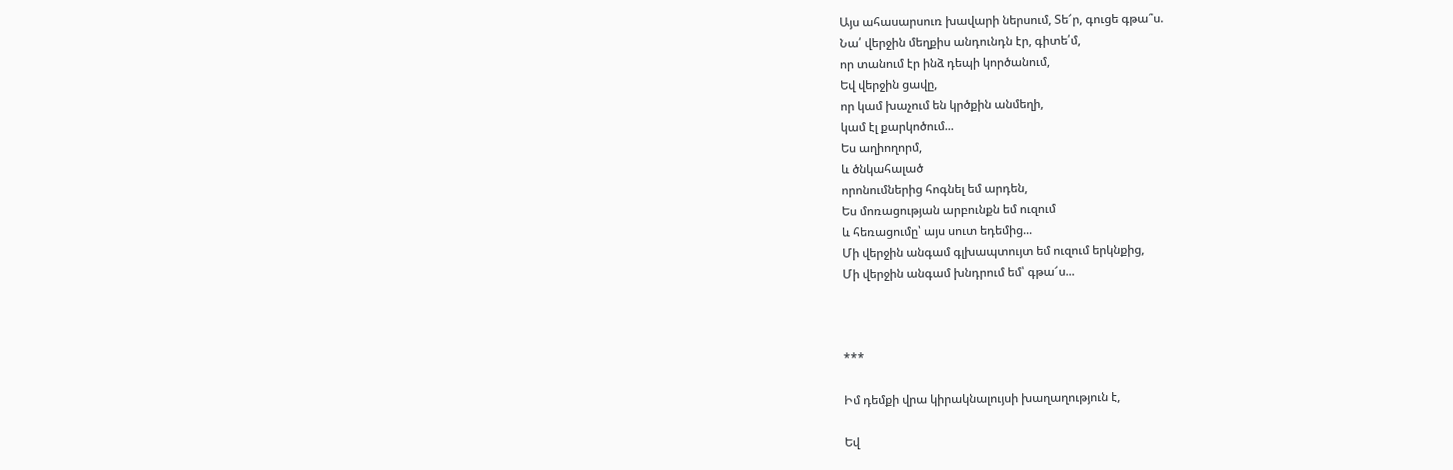Այս ահասարսուռ խավարի ներսում, Տե՜ր, գուցե գթա՞ս.
Նա՛ վերջին մեղքիս անդունդն էր, գիտե՛մ,
որ տանում էր ինձ դեպի կործանում,
Եվ վերջին ցավը,
որ կամ խաչում են կրծքին անմեղի,
կամ էլ քարկոծում...
Ես աղիողորմ,
և ծնկահալած
որոնումներից հոգնել եմ արդեն,
Ես մոռացության արբունքն եմ ուզում
և հեռացումը՝ այս սուտ եդեմից...
Մի վերջին անգամ գլխապտույտ եմ ուզում երկնքից,
Մի վերջին անգամ խնդրում եմ՝ գթա՜ս...



***

Իմ դեմքի վրա կիրակնալույսի խաղաղություն է,

Եվ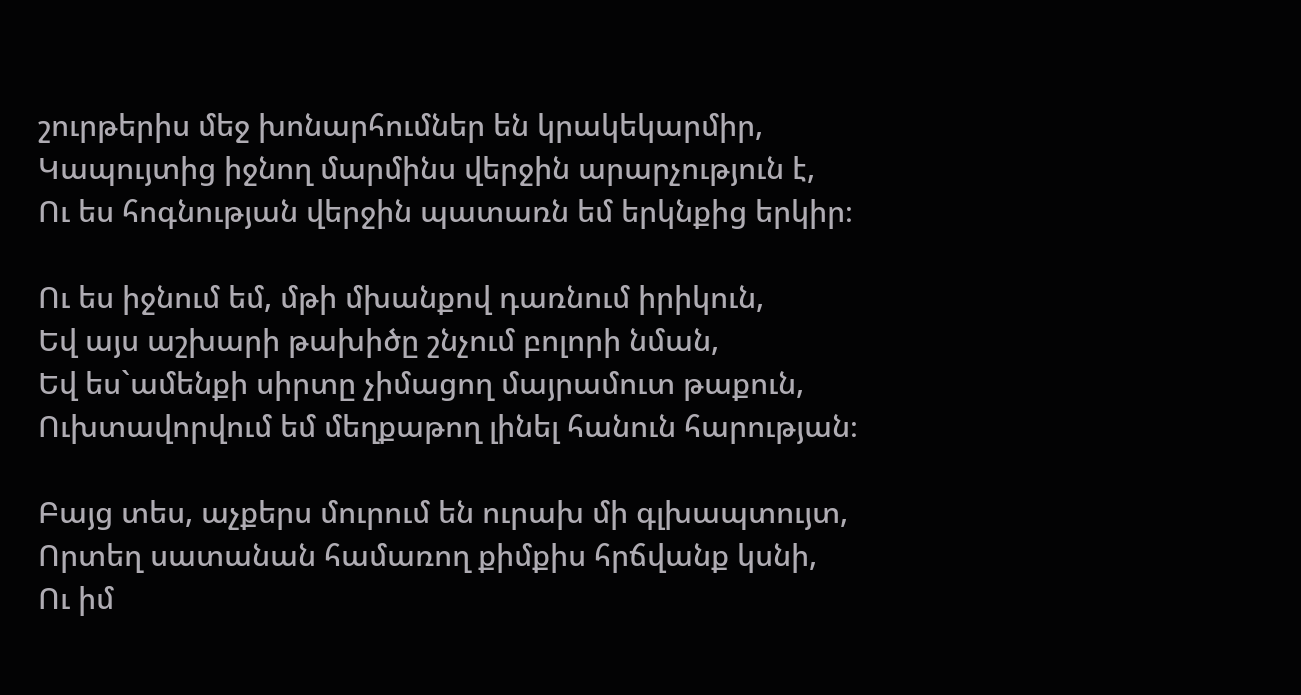շուրթերիս մեջ խոնարհումներ են կրակեկարմիր,
Կապույտից իջնող մարմինս վերջին արարչություն է,
Ու ես հոգնության վերջին պատառն եմ երկնքից երկիր։

Ու ես իջնում եմ, մթի մխանքով դառնում իրիկուն,
Եվ այս աշխարի թախիծը շնչում բոլորի նման,
Եվ ես`ամենքի սիրտը չիմացող մայրամուտ թաքուն,
Ուխտավորվում եմ մեղքաթող լինել հանուն հարության։

Բայց տես, աչքերս մուրում են ուրախ մի գլխապտույտ,
Որտեղ սատանան համառող քիմքիս հրճվանք կսնի,
Ու իմ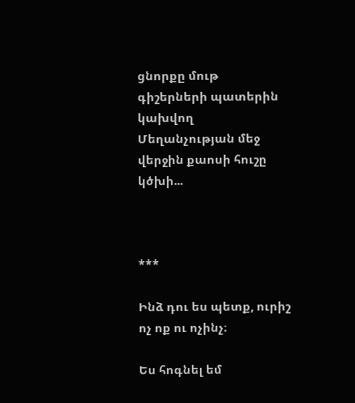ցնորքը մութ գիշերների պատերին կախվող
Մեղանչության մեջ վերջին քաոսի հուշը կծխի...



***

Ինձ դու ես պետք, ուրիշ ոչ ոք ու ոչինչ։

Ես հոգնել եմ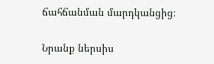ճահճանման մարդկանցից։

Նրանք ներսիս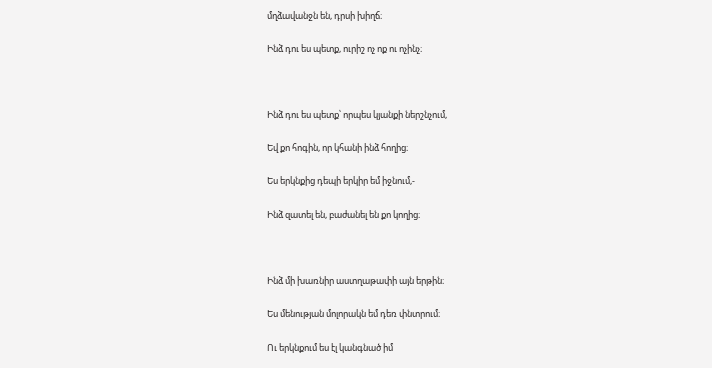մղձավանջն են, դրսի խիղճ։

Ինձ դու ես պետք, ուրիշ ոչ ոք ու ոչինչ։



Ինձ դու ես պետք՝ որպես կյանքի ներշնչում,

Եվ քո հոգին, որ կհանի ինձ հողից։

Ես երկնքից դեպի երկիր եմ իջնում,-

Ինձ զատել են, բաժանել են քո կողից։



Ինձ մի խառնիր աստղաթափի այն երթին։

Ես մենության մոլորակն եմ դեռ փնտրում։

Ու երկնքում ես էլ կանգնած իմ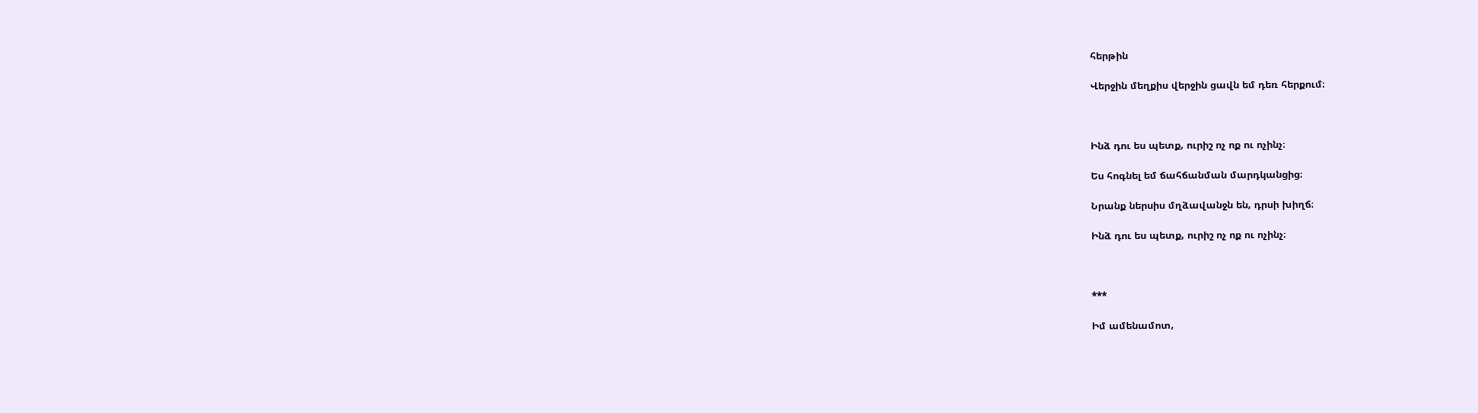հերթին

Վերջին մեղքիս վերջին ցավն եմ դեռ հերքում։



Ինձ դու ես պետք, ուրիշ ոչ ոք ու ոչինչ։

Ես հոգնել եմ ճահճանման մարդկանցից։

Նրանք ներսիս մղձավանջն են, դրսի խիղճ։

Ինձ դու ես պետք, ուրիշ ոչ ոք ու ոչինչ։



***

Իմ ամենամոտ,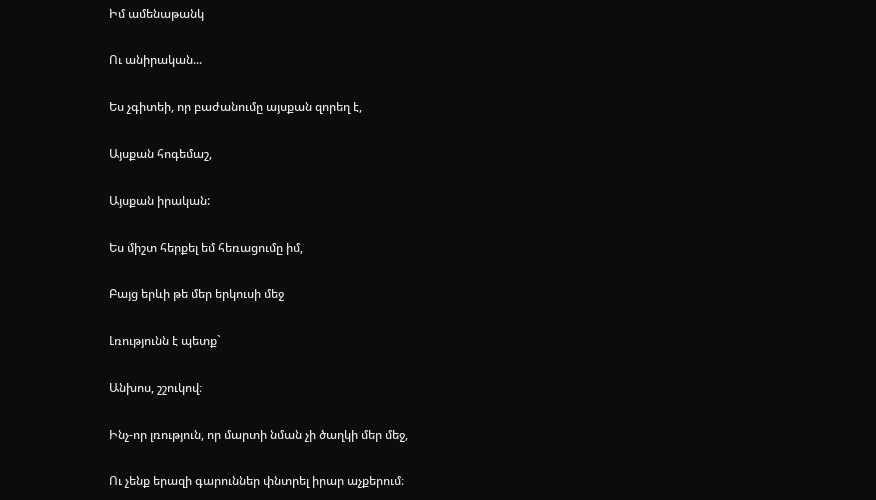Իմ ամենաթանկ

Ու անիրական...

Ես չգիտեի, որ բաժանումը այսքան զորեղ է,

Այսքան հոգեմաշ,

Այսքան իրական:

Ես միշտ հերքել եմ հեռացումը իմ,

Բայց երևի թե մեր երկուսի մեջ

Լռությունն է պետք`

Անխոս, շշուկով։

Ինչ-որ լռություն, որ մարտի նման չի ծաղկի մեր մեջ,

Ու չենք երազի գարուններ փնտրել իրար աչքերում։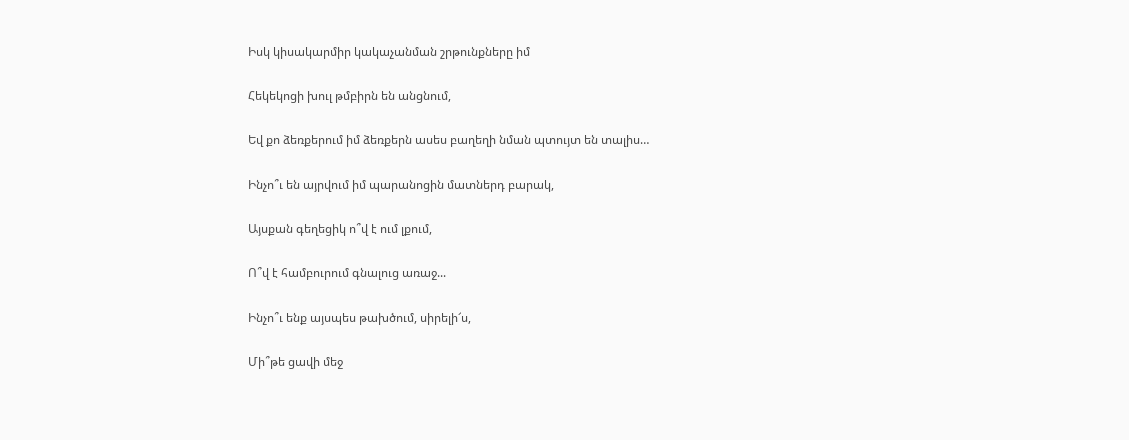Իսկ կիսակարմիր կակաչանման շրթունքները իմ

Հեկեկոցի խուլ թմբիրն են անցնում,

Եվ քո ձեռքերում իմ ձեռքերն ասես բաղեղի նման պտույտ են տալիս…

Ինչո՞ւ են այրվում իմ պարանոցին մատներդ բարակ,

Այսքան գեղեցիկ ո՞վ է ում լքում,

Ո՞վ է համբուրում գնալուց առաջ...

Ինչո՞ւ ենք այսպես թախծում, սիրելի՜ս,

Մի՞թե ցավի մեջ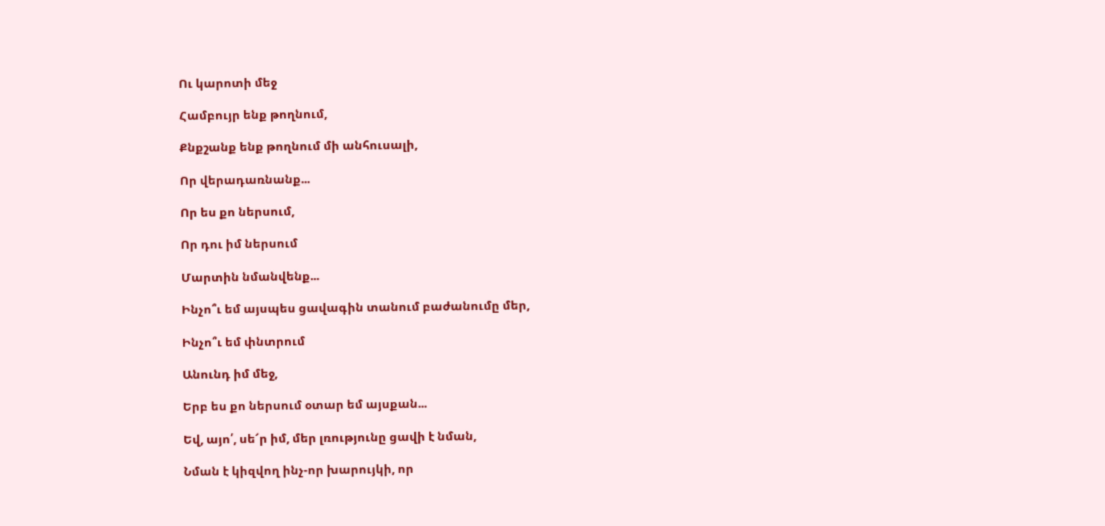Ու կարոտի մեջ

Համբույր ենք թողնում,

Քնքշանք ենք թողնում մի անհուսալի,

Որ վերադառնանք...

Որ ես քո ներսում,

Որ դու իմ ներսում

Մարտին նմանվենք...

Ինչո՞ւ եմ այսպես ցավագին տանում բաժանումը մեր,

Ինչո՞ւ եմ փնտրում

Անունդ իմ մեջ,

Երբ ես քո ներսում օտար եմ այսքան...

Եվ, այո՛, սե՜ր իմ, մեր լռությունը ցավի է նման,

Նման է կիզվող ինչ-որ խարույկի, որ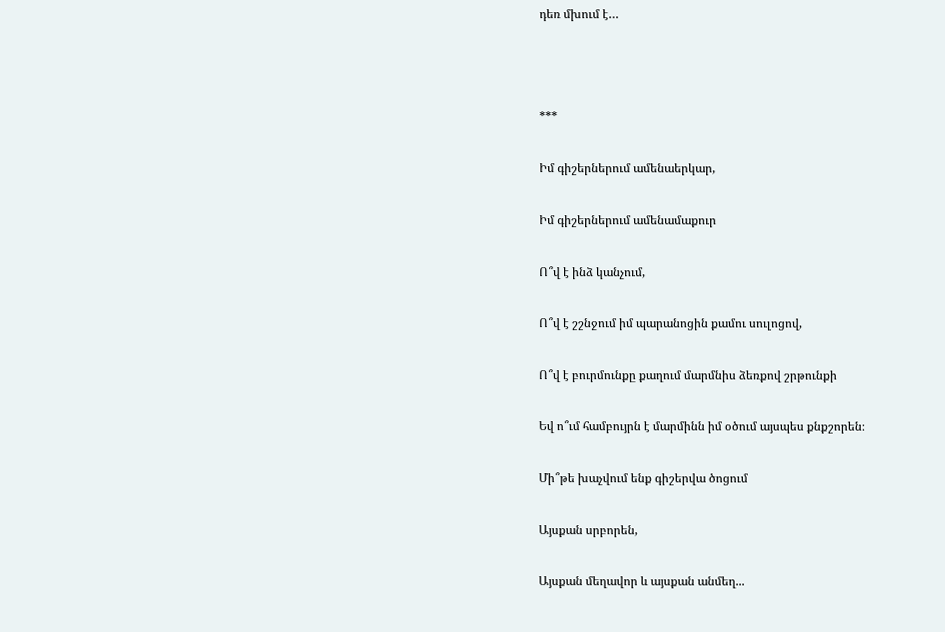դեռ մխում է…



***

Իմ գիշերներում ամենաերկար,

Իմ գիշերներում ամենամաքուր

Ո՞վ է ինձ կանչում,

Ո՞վ է շշնջում իմ պարանոցին քամու սուլոցով,

Ո՞վ է բուրմունքը քաղում մարմնիս ձեռքով շրթունքի

Եվ ո՞ւմ համբույրն է մարմինն իմ օծում այսպես քնքշորեն։

Մի՞թե խաչվում ենք գիշերվա ծոցում

Այսքան սրբորեն,

Այսքան մեղավոր և այսքան անմեղ...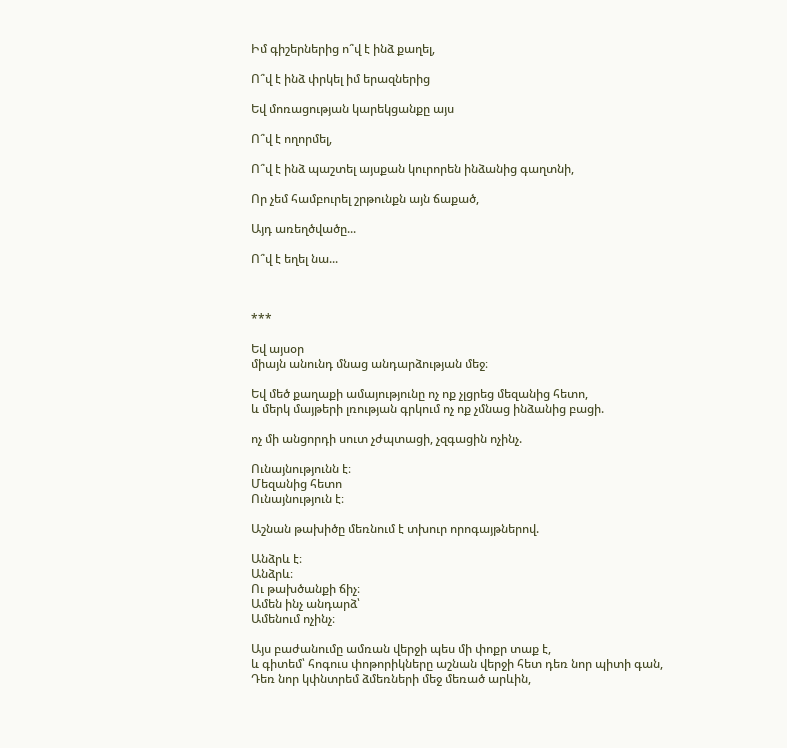Իմ գիշերներից ո՞վ է ինձ քաղել,

Ո՞վ է ինձ փրկել իմ երազներից

Եվ մոռացության կարեկցանքը այս

Ո՞վ է ողորմել,

Ո՞վ է ինձ պաշտել այսքան կուրորեն ինձանից գաղտնի,

Որ չեմ համբուրել շրթունքն այն ճաքած,

Այդ առեղծվածը...

Ո՞վ է եղել նա...



***

Եվ այսօր
միայն անունդ մնաց անդարձության մեջ։

Եվ մեծ քաղաքի ամայությունը ոչ ոք չլցրեց մեզանից հետո,
և մերկ մայթերի լռության գրկում ոչ ոք չմնաց ինձանից բացի.

ոչ մի անցորդի սուտ չժպտացի, չզգացին ոչինչ.

Ունայնությունն է։
Մեզանից հետո
Ունայնություն է։

Աշնան թախիծը մեռնում է տխուր որոգայթներով.

Անձրև է։
Անձրև։
Ու թախծանքի ճիչ։
Ամեն ինչ անդարձ՝
Ամենում ոչինչ։

Այս բաժանումը ամռան վերջի պես մի փոքր տաք է,
և գիտեմ՝ հոգուս փոթորիկները աշնան վերջի հետ դեռ նոր պիտի գան,
Դեռ նոր կփնտրեմ ձմեռների մեջ մեռած արևին,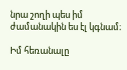նրա շողի պես իմ ժամանակին ես էլ կգնամ։

Իմ հեռանալը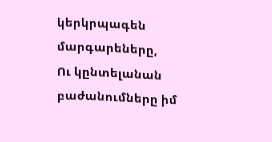կերկրպագեն մարգարեները,
Ու կընտելանան բաժանումները իմ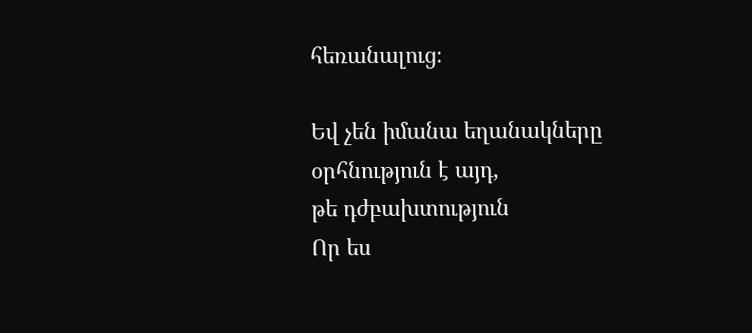հեռանալուց։

Եվ չեն իմանա եղանակները օրհնություն է այդ,
թե դժբախտություն
Որ ես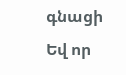գնացի
Եվ որ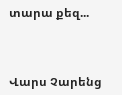տարա քեզ...



Վարս Չարենց